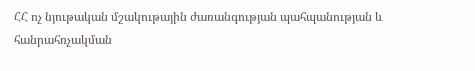ՀՀ ոչ նյութական մշակութային ժառանգության պահպանության և հանրահռչակման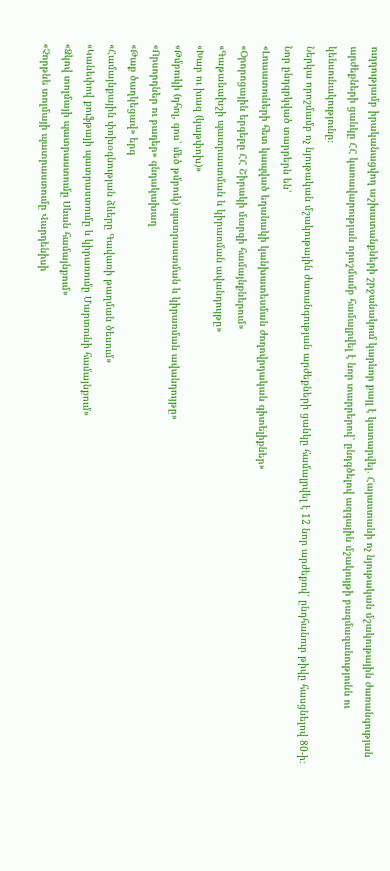ուղղությամբ իրականացվող աշխատանքների շրջանակում կարևոր քայլ է կատարվել․ Հայաստանի ոչ նյութական մշակութային ժառանգության արժեքների ցանկը ՀՀ կառավարության որոշմամբ համալրվել է նոր տարրերով՝ ընդգծելով ազգային մշակույթի բազմազանությունն ու կենսունակությունը։
Ներկա որոշմամբ ոչ նյութական մշակութային ժառանգության արժեքների ցանկը համալրվել է 12 նոր արժեքով՝ ընդհանուր թիվը հասցնելով 80-ի։
Նոր ընդգրկված տարրերն են՝
«Լուսատուների հետ կապված եղանակի կանխատեսման ժողովրդական գիտելիքներ»
«Օրորոցային երգերը ՀՀ Շիրակի մարզի համայնքներում»
«Գաթանախշի պատրաստման և կիրառման ավանդույթը»
«Խաբ ու խազ (կաթփոխ)»
«Թմբուկի (դհոլ, գոս՝ մեծ թմբուկ) պատրաստման և կիրառման ավանդույթը»
«Որսորդներ ու բադեր» գնդակախաղ
«Թաք ծաղկեցավ» երգ
«Համայնքային փոխօգնության ձևերը Գավառի թաղման ծեսում»
«Կանեփով քուֆթայի պատրաստումը և կիրառումը Մարտունի համայնքում»
«Ձկով տոլմայի պատրաստումը Սևան համայնքում»
«Չորթնե տոլմայի պատրաստումը Վարդենիսի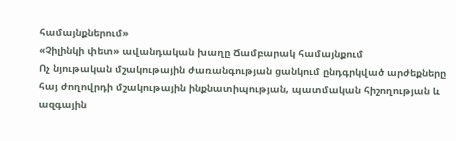համայնքներում»
«Չիլինկի փետ» ավանդական խաղը Ճամբարակ համայնքում
Ոչ նյութական մշակութային ժառանգության ցանկում ընդգրկված արժեքները հայ ժողովրդի մշակութային ինքնատիպության, պատմական հիշողության և ազգային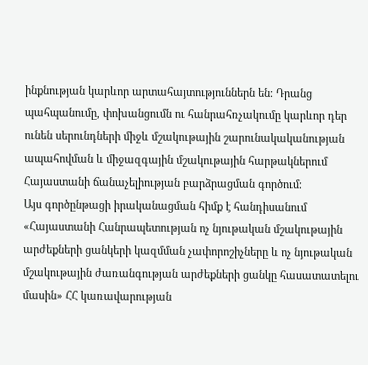ինքնության կարևոր արտահայտություններն են։ Դրանց պահպանումը, փոխանցումն ու հանրահռչակումը կարևոր դեր ունեն սերունդների միջև մշակութային շարունակականության ապահովման և միջազգային մշակութային հարթակներում Հայաստանի ճանաչելիության բարձրացման գործում։
Այս գործընթացի իրականացման հիմք է հանդիսանում «Հայաստանի Հանրապետության ոչ նյութական մշակութային արժեքների ցանկերի կազմման չափորոշիչները և ոչ նյութական մշակութային ժառանգության արժեքների ցանկը հասատատելու մասին» ՀՀ կառավարության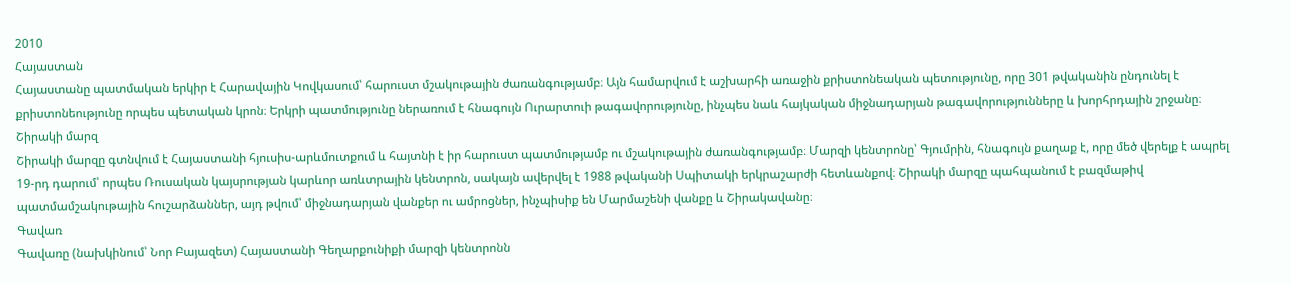2010
Հայաստան
Հայաստանը պատմական երկիր է Հարավային Կովկասում՝ հարուստ մշակութային ժառանգությամբ։ Այն համարվում է աշխարհի առաջին քրիստոնեական պետությունը, որը 301 թվականին ընդունել է քրիստոնեությունը որպես պետական կրոն։ Երկրի պատմությունը ներառում է հնագույն Ուրարտուի թագավորությունը, ինչպես նաև հայկական միջնադարյան թագավորությունները և խորհրդային շրջանը։
Շիրակի մարզ
Շիրակի մարզը գտնվում է Հայաստանի հյուսիս-արևմուտքում և հայտնի է իր հարուստ պատմությամբ ու մշակութային ժառանգությամբ։ Մարզի կենտրոնը՝ Գյումրին, հնագույն քաղաք է, որը մեծ վերելք է ապրել 19-րդ դարում՝ որպես Ռուսական կայսրության կարևոր առևտրային կենտրոն, սակայն ավերվել է 1988 թվականի Սպիտակի երկրաշարժի հետևանքով։ Շիրակի մարզը պահպանում է բազմաթիվ պատմամշակութային հուշարձաններ, այդ թվում՝ միջնադարյան վանքեր ու ամրոցներ, ինչպիսիք են Մարմաշենի վանքը և Շիրակավանը։
Գավառ
Գավառը (նախկինում՝ Նոր Բայազետ) Հայաստանի Գեղարքունիքի մարզի կենտրոնն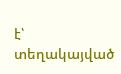է՝ տեղակայված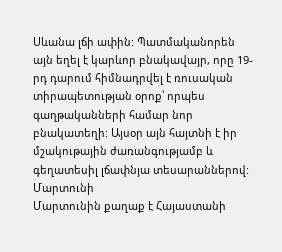Սևանա լճի ափին: Պատմականորեն այն եղել է կարևոր բնակավայր, որը 19-րդ դարում հիմնադրվել է ռուսական տիրապետության օրոք՝ որպես գաղթականների համար նոր բնակատեղի: Այսօր այն հայտնի է իր մշակութային ժառանգությամբ և գեղատեսիլ լճափնյա տեսարաններով:
Մարտունի
Մարտունին քաղաք է Հայաստանի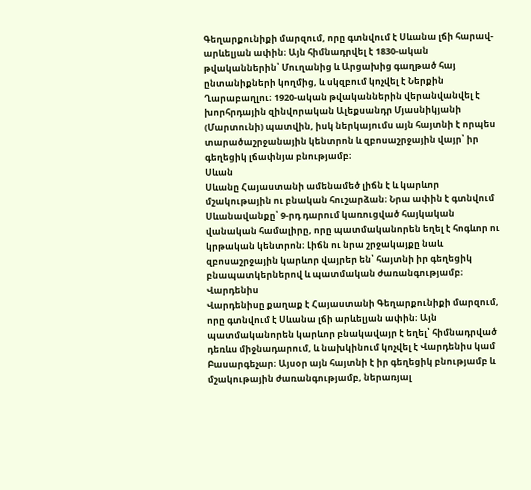Գեղարքունիքի մարզում, որը գտնվում է Սևանա լճի հարավ-արևելյան ափին։ Այն հիմնադրվել է 1830-ական թվականներին՝ Մուղանից և Արցախից գաղթած հայ ընտանիքների կողմից, և սկզբում կոչվել է Ներքին Ղարաբաղլու։ 1920-ական թվականներին վերանվանվել է խորհրդային զինվորական Ալեքսանդր Մյասնիկյանի (Մարտունի) պատվին, իսկ ներկայումս այն հայտնի է որպես տարածաշրջանային կենտրոն և զբոսաշրջային վայր՝ իր գեղեցիկ լճափնյա բնությամբ։
Սևան
Սևանը Հայաստանի ամենամեծ լիճն է և կարևոր մշակութային ու բնական հուշարձան։ Նրա ափին է գտնվում Սևանավանքը՝ 9-րդ դարում կառուցված հայկական վանական համալիրը, որը պատմականորեն եղել է հոգևոր ու կրթական կենտրոն։ Լիճն ու նրա շրջակայքը նաև զբոսաշրջային կարևոր վայրեր են՝ հայտնի իր գեղեցիկ բնապատկերներով և պատմական ժառանգությամբ։
Վարդենիս
Վարդենիսը քաղաք է Հայաստանի Գեղարքունիքի մարզում, որը գտնվում է Սևանա լճի արևելյան ափին։ Այն պատմականորեն կարևոր բնակավայր է եղել՝ հիմնադրված դեռևս միջնադարում, և նախկինում կոչվել է Վարդենիս կամ Բասարգեչար։ Այսօր այն հայտնի է իր գեղեցիկ բնությամբ և մշակութային ժառանգությամբ, ներառյալ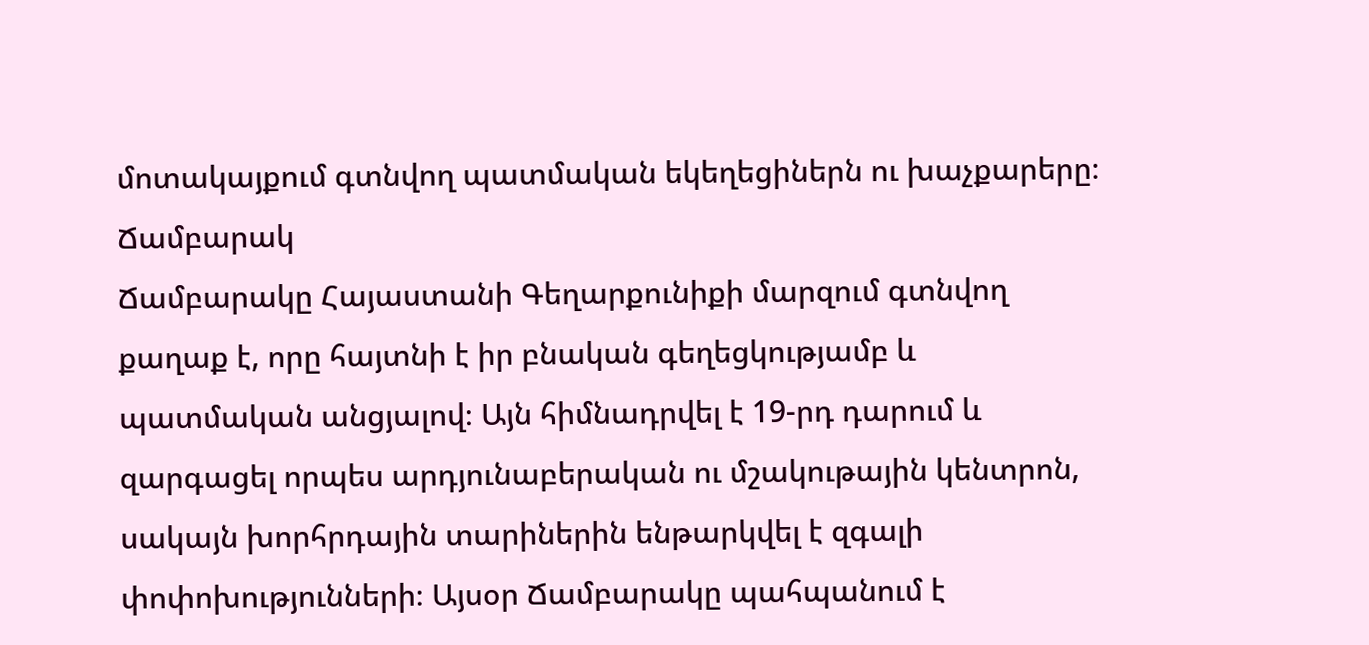մոտակայքում գտնվող պատմական եկեղեցիներն ու խաչքարերը։
Ճամբարակ
Ճամբարակը Հայաստանի Գեղարքունիքի մարզում գտնվող քաղաք է, որը հայտնի է իր բնական գեղեցկությամբ և պատմական անցյալով։ Այն հիմնադրվել է 19-րդ դարում և զարգացել որպես արդյունաբերական ու մշակութային կենտրոն, սակայն խորհրդային տարիներին ենթարկվել է զգալի փոփոխությունների։ Այսօր Ճամբարակը պահպանում է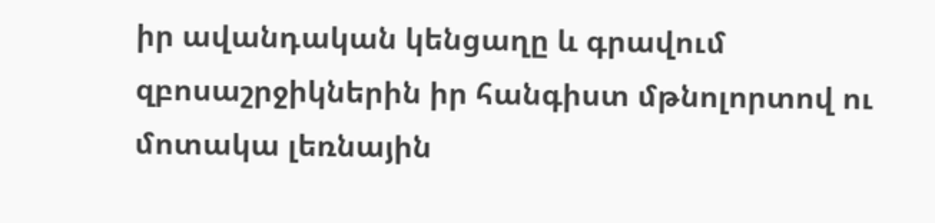իր ավանդական կենցաղը և գրավում զբոսաշրջիկներին իր հանգիստ մթնոլորտով ու մոտակա լեռնային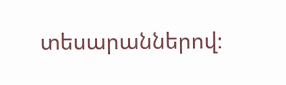տեսարաններով։